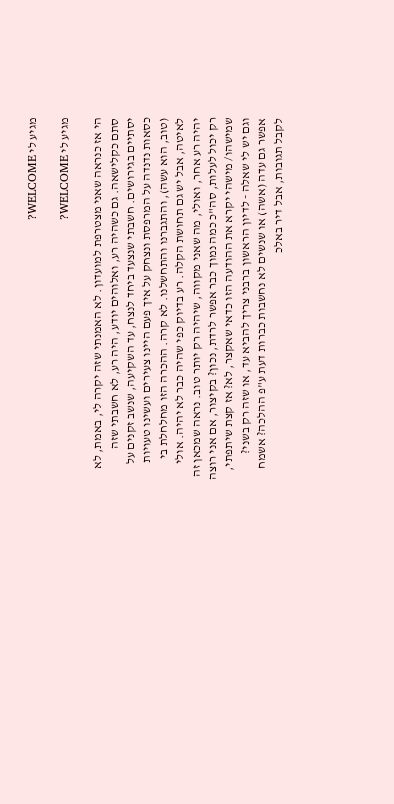מגיע לי WELCOME?

מגיע לי WELCOME?

הי אז כנראה שאני מצטרפת למועדון. לא האמנתי שזה יקרה לי, באמת, לא סתם כקלישאה. גם כשהיה רע, ואלוהים יודע, היה רע, לא חשבתי שזה יסתיים בגירושים. חשבתי שנצעד ביחד לנצח, עד השקיעה, שנשב זקנים על כסאות נדנדה על המרפסת ונצחק על איך פעם היינו צעירים ועשינו טעויות (טוב, הוא עשה), והתגברנו והתחשלנו. לא קרה. ההכרה הזו מחלחלת בי לאיטה, אבל יש גם תחושת הקלה. רע בדיוק כפי שהיה כבר לא יהיה. אולי יהיה רע אחר, ואולי, מה שאני מקווה, שיהיה רק יותר טוב. נראה שמכאן זה רק יכול לעלות, סה"כ כמה נמוך כבר אפשר לרדת, נכון? בקיצור, אם אני רוצה שמישהו/ מישהי יקרא את ההודעה הזו כדאי שאקצר, לא? אז קצת שיתפתי, וגם יש לי שאלה - לדיון הראשון ברבני צריך להביא עד, או שזה רק בשני? אפשר גם עדה (אשה) או שנשים לא נחשבות כברות דעת ע"פ ההלכה? אשמח לקבל תגובות, אבל דיר באלכ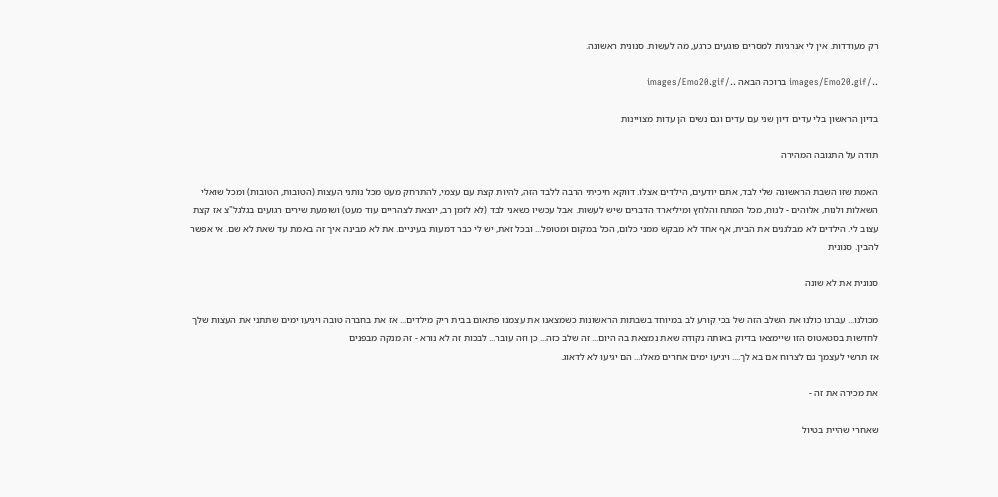רק מעודדות. אין לי אנרגיות למסרים פוגעים כרגע, מה לעשות. סנונית ראשונה.

../images/Emo20.gif ברוכה הבאה ../images/Emo20.gif

בדיון הראשון בלי עדים דיון שני עם עדים וגם נשים הן עדות מצויינות

תודה על התגובה המהירה

האמת שזו השבת הראשונה שלי לבד, אתם יודעים, הילדים אצלו. דווקא חיכיתי הרבה ללבד הזה, להיות קצת עם עצמי, להתרחק מעט מכל נותני העצות (הטובות, הטובות) ומכל שואלי השאלות ולנוח, אלוהים - לנוח, מכל המתח והלחץ ומיליארד הדברים שיש לעשות. אבל עכשיו כשאני לבד (לא לזמן רב, יוצאת לצהריים עוד מעט) ושומעת שירים רגועים בגלגל"צ אז קצת עצוב לי. הילדים לא מבלגנים את הבית, אף אחד לא מבקש ממני כלום, הכל במקום ומטופל... ובכל זאת, יש לי כבר דמעות בעיניים. את לא מבינה איך זה באמת עד שאת לא שם. אי אפשר להבין. סנונית

סנונית את לא שונה

מכולנו... עברנו כולנו את השלב הזה של בכי קורע לב במיוחד בשבתות הראשונות כשמצאנו את עצמנו פתאום בבית ריק מילדים... אז את בחברה טובה ויגיעו ימים שתתני את העצות שלך לחדשות בסטאטוס הזו שיימצאו בדיוק באותה נקודה שאת נמצאת בה היום... זה שלב כזה... כן וזה עובר... לבכות זה לא נורא - זה מנקה מבפנים
אז תרשי לעצמך גם לצרוח אם בא לך.... ויגיעו ימים אחרים מאלו... הם יגיעו לא לדאוג.

את מכירה את זה -

שאחרי שהיית בטיול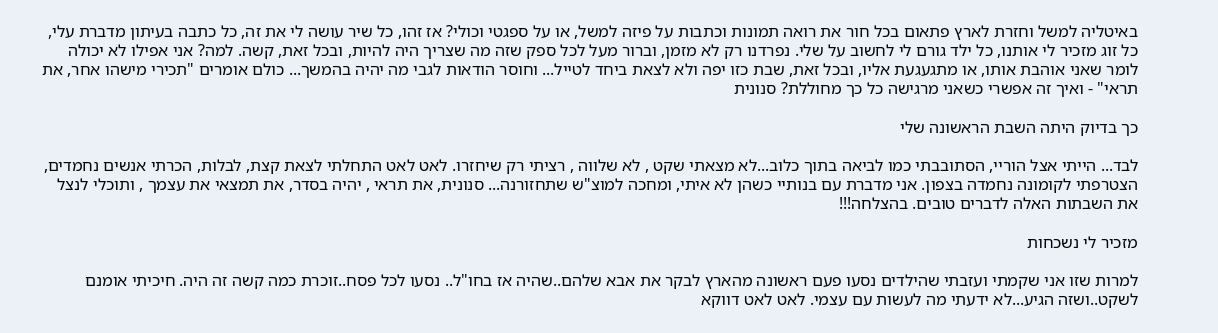באיטליה למשל וחזרת לארץ פתאום בכל חור את רואה תמונות וכתבות על פיזה למשל, או על ספגטי וכולי? אז זהו, כל שיר עושה לי את זה, כל כתבה בעיתון מדברת עלי, כל זוג מזכיר לי אותנו, כל ילד גורם לי לחשוב על שלי. נפרדנו רק לא מזמן, וברור מעל לכל ספק שזה מה שצריך היה להיות, ובכל זאת, קשה. למה? אני אפילו לא יכולה לומר שאני אוהבת אותו, או מתגעגעת אליו, ובכל זאת, שבת כזו יפה ולא לצאת ביחד לטייל... וחוסר הודאות לגבי מה יהיה בהמשך... כולם אומרים "תכירי מישהו אחר, את תראי" - ואיך זה אפשרי כשאני מרגישה כל כך מחוללת? סנונית

כך בדיוק היתה השבת הראשונה שלי

לבד... הייתי אצל הוריי, הסתובבתי כמו לביאה בתוך כלוב...לא מצאתי שקט , לא שלווה , רציתי רק שיחזרו. לאט לאט התחלתי לצאת קצת, לבלות, הכרתי אנשים נחמדים, הצטרפתי לקומונה נחמדה בצפון. אני מדברת עם בנותיי כשהן לא איתי, ומחכה למוצ"ש שתחזורנה... סנונית, את תראי , יהיה בסדר, את תמצאי את עצמך , ותוכלי לנצל את השבתות האלה לדברים טובים. בהצלחה!!!

מזכיר לי נשכחות

למרות שזו אני שקמתי ועזבתי שהילדים נסעו פעם ראשונה מהארץ לבקר את אבא שלהם..שהיה אז בחו"ל.. נסעו לכל פסח..זוכרת כמה קשה זה היה. חיכיתי אומנם לשקט..ושזה הגיע...לא ידעתי מה לעשות עם עצמי. לאט לאט דווקא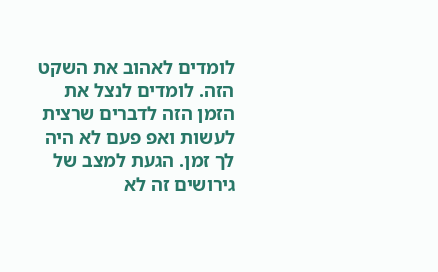לומדים לאהוב את השקט הזה. לומדים לנצל את הזמן הזה לדברים שרצית לעשות ואפ פעם לא היה לך זמן. הגעת למצב של גירושים זה לא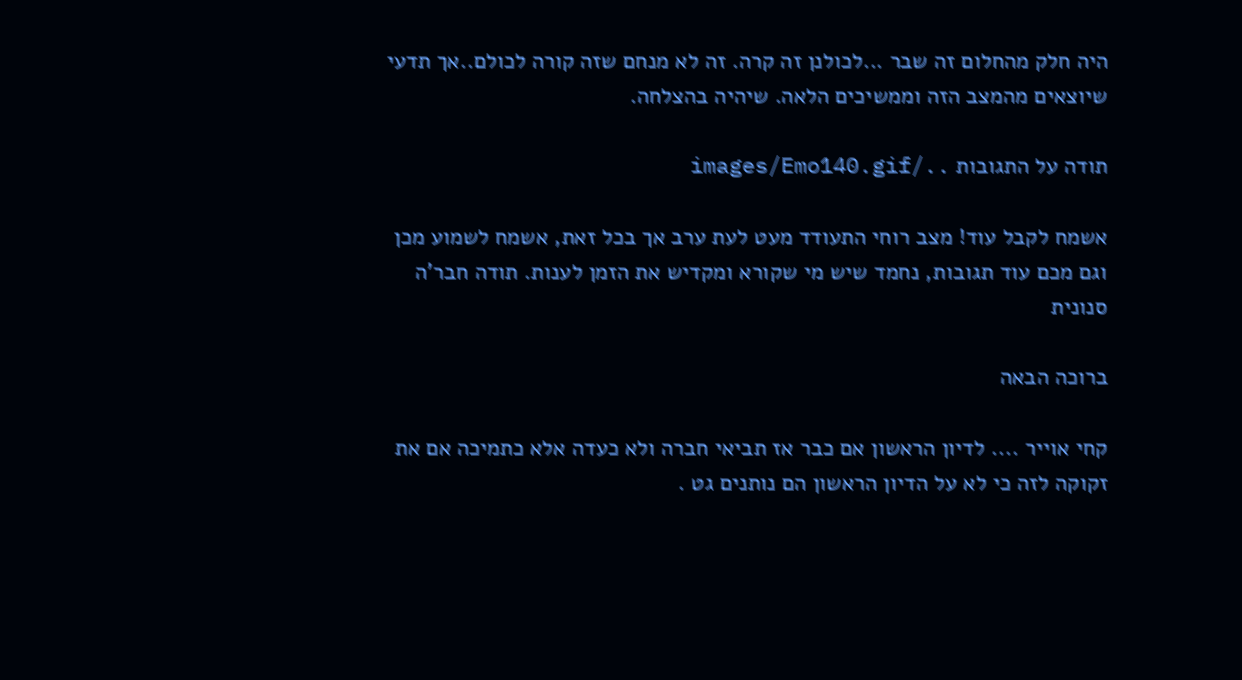היה חלק מהחלום זה שבר ...לכולנן זה קרה. זה לא מנחם שזה קורה לכולם..אך תדעי שיוצאים מהמצב הזה וממשיכים הלאה. שיהיה בהצלחה.

תודה על התגובות ../images/Emo140.gif

אשמח לקבל עוד! מצב רוחי התעודד מעט לעת ערב אך בכל זאת, אשמח לשמוע מכן וגם מכם עוד תגובות, נחמד שיש מי שקורא ומקדיש את הזמן לענות. תודה חבר'ה סנונית

ברוכה הבאה

קחי אוייר .... לדיון הראשון אם כבר אז תביאי חברה ולא כעדה אלא כתמיכה אם את זקוקה לזה כי לא על הדיון הראשון הם נותנים גט .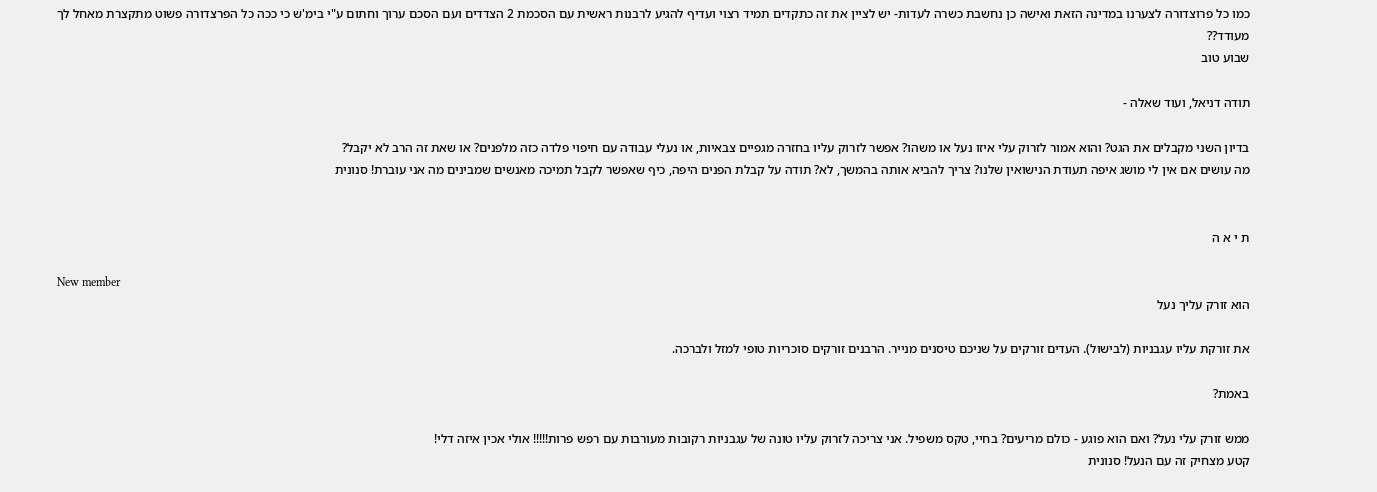כמו כל פרוצדורה לצערנו במדינה הזאת ואישה כן נחשבת כשרה לעדות- יש לציין את זה כתקדים תמיד רצוי ועדיף להגיע לרבנות ראשית עם הסכמת 2 הצדדים ועם הסכם ערוך וחתום ע"י בימ'ש כי ככה כל הפרצדורה פשוט מתקצרת מאחל לך
מעודד??
שבוע טוב

תודה דניאל, ועוד שאלה -

בדיון השני מקבלים את הגט? והוא אמור לזרוק עלי איזו נעל או משהו? אפשר לזרוק עליו בחזרה מגפיים צבאיות, או נעלי עבודה עם חיפוי פלדה כזה מלפנים? או שאת זה הרב לא יקבל?
מה עושים אם אין לי מושג איפה תעודת הנישואין שלנו? צריך להביא אותה בהמשך, לא? תודה על קבלת הפנים היפה, כיף שאפשר לקבל תמיכה מאנשים שמבינים מה אני עוברת! סנונית


ת י א ה

New member
הוא זורק עליך נעל

את זורקת עליו עגבניות (לבישול). העדים זורקים על שניכם טיסנים מנייר. הרבנים זורקים סוכריות טופי למזל ולברכה.

באמת?

ממש זורק עלי נעל? ואם הוא פוגע - כולם מריעים? בחיי, טקס משפיל. אני צריכה לזרוק עליו טונה של עגבניות רקובות מעורבות עם רפש פרות!!!!! אולי אכין איזה דלי!
קטע מצחיק זה עם הנעל! סנונית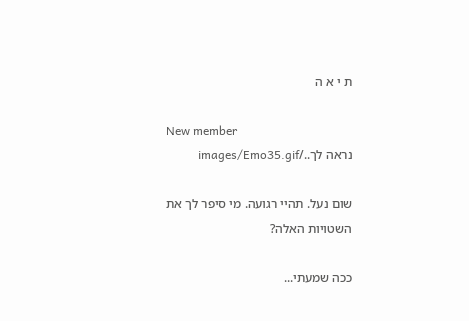ת י א ה

New member
נראה לך../images/Emo35.gif

שום נעל. תהיי רגועה. מי סיפר לך את השטויות האלה?

ככה שמעתי...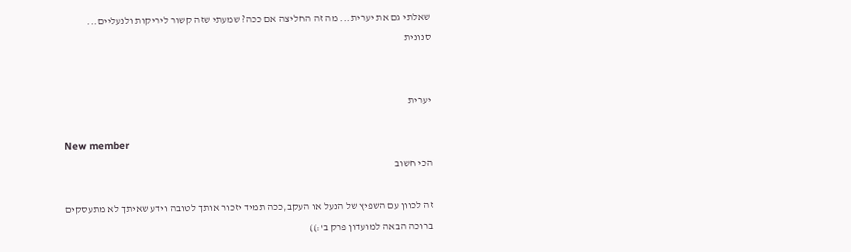שאלתי גם את יערית... מה זה החליצה אם ככה? שמעתי שזה קשור ליריקות ולנעליים...
סנונית


יערית

New member
הכי חשוב

זה לכוון עם השפיץ של הנעל או העקב,ככה תמיד יזכור אותך לטובה וידע שאיתך לא מתעסקים
ברוכה הבאה למועדון פרק ב':))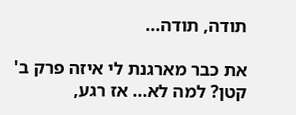תודה, תודה...

את כבר מארגנת לי איזה פרק ב' קטן? למה לא... אז רגע,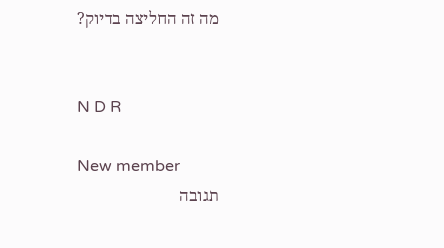מה זה החליצה בדיוק?


N D R

New member
תגובה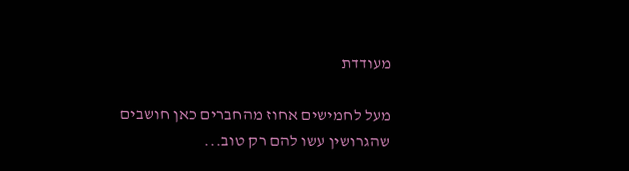מעודדת

מעל לחמישים אחוז מהחברים כאן חושבים שהגרושין עשו להם רק טוב...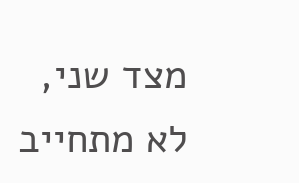מצד שני, לא מתחייב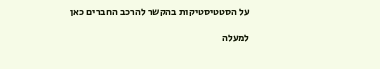על הסטטיסטיקות בהקשר להרכב החברים כאן

למעלה